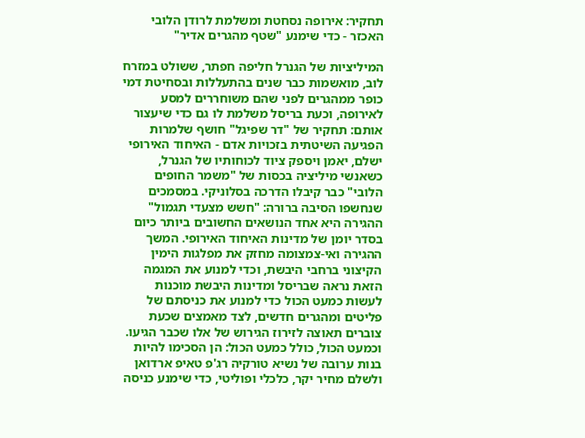תחקיר: אירופה נסחטת ומשלמת לרודן הלובי האכזר - כדי שימנע "שטף מהגרים אדיר"

המיליציות של הגנרל חליפה חפתר, ששולט במזרח לוב, מואשמות כבר שנים בהתעללות ובסחיטת דמי כופר ממהגרים לפני שהם משוחררים למסע לאירופה, וכעת בריסל משלמת לו גם כדי שיעצור אותם: תחקיר של "דר שפיגל" חושף שלמרות הפגיעה השיטתית בזכויות אדם - האיחוד האירופי ישלם, יאמן ויספק ציוד לכוחותיו של הגנרל, כשאנשי מיליציה בכסות של "משמר החופים הלובי" כבר קיבלו הדרכה בסלוניקי. במסמכים שנחשפו הסיבה ברורה: "חשש מצעדי תגמול"
ההגירה היא אחד הנושאים החשובים ביותר כיום בסדר יומן של מדינות האיחוד האירופי. המשך ההגירה ואי-צמצומה מחזק את מפלגות הימין הקיצוני ברחבי היבשת, וכדי למנוע את המגמה הזאת נראה שבריסל ומדינות היבשת מוכנות לעשות כמעט הכול כדי למנוע את כניסתם של פליטים ומהגרים חדשים, לצד מאמצים שכעת צוברים תאוצה לזירוז הגירוש של אלו שכבר הגיעו.
וכמעט הכול, כולל כמעט הכול: הן הסכימו להיות בנות ערובה של נשיא טורקיה רג'פ טאיפ ארדואן ולשלם מחיר יקר, כלכלי ופוליטי, כדי שימנע כניסה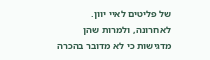של פליטים לאיי יוון. לאחרונה, ולמרות שהן מדגישות כי לא מדובר בהכרה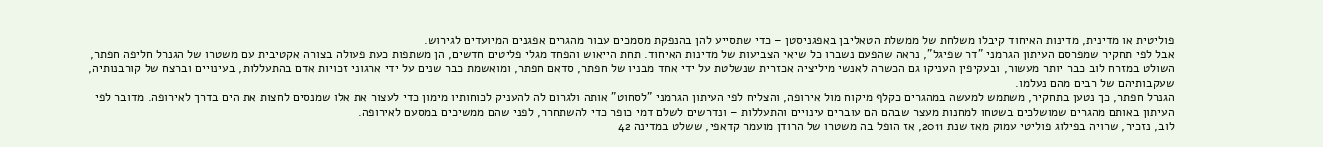פוליטית או מדינית, מדינות האיחוד קיבלו משלחת של ממשלת הטאליבן באפגניסטן – כדי שתסייע להן בהנפקת מסמכים עבור מהגרים אפגנים המיועדים לגירוש.
אבל לפי תחקיר שמפרסם העיתון הגרמני "דר שפיגל", נראה שהפעם נשברו כל שיאי הצביעות של מדינות האיחוד. תחת הייאוש והפחד מגלי פליטים חדשים, הן משתפות כעת פעולה בצורה אקטיבית עם משטרו של הגנרל חליפה חפתר, השולט במזרח לוב כבר יותר מעשור, ובעקיפין העניקו גם הכשרה לאנשי מיליציה אכזרית שנשלטת על ידי אחד מבניו של חפתר, סדאם חפתר, ומואשמת כבר שנים על ידי ארגוני זכויות אדם בהתעללות, בעינויים וברצח של קורבנותיה, שעקבותיהם של רבים מהם נעלמו.
הגנרל חפתר, כך נטען בתחקיר, משתמש למעשה במהגרים כקלף מיקוח מול אירופה, והצליח לפי העיתון הגרמני "לסחוט" אותה ולגרום לה להעניק לכוחותיו מימון כדי לעצור את אלו שמנסים לחצות את הים בדרך לאירופה. מדובר לפי העיתון באותם מהגרים שמושלכים בשטחו למחנות מעצר שבהם הם עוברים עינויים והתעללות – ונדרשים לשלם דמי כופר כדי להשתחרר, לפני שהם ממשיכים במסעם לאירופה.
לוב, נזכיר, שרויה בפילוג פוליטי עמוק מאז שנת 2011, אז הופל בה משטרו של הרודן מועמר קדאפי, ששלט במדינה 42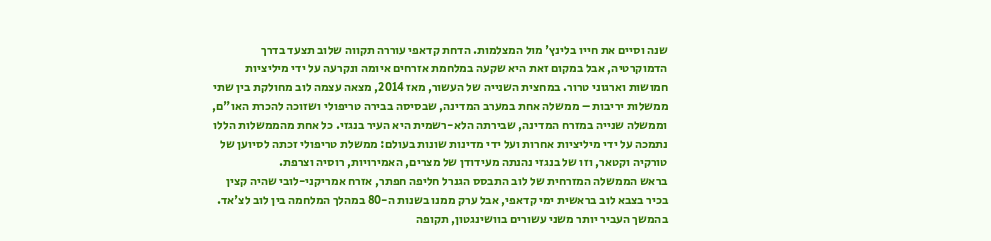שנה וסיים את חייו בלינץ' מול המצלמות. הדחת קדאפי עוררה תקווה שלוב תצעד בדרך הדמוקרטיה, אבל במקום זאת היא שקעה במלחמת אזרחים איומה ונקרעה על ידי מיליציות חמושות וארגוני טרור. במחצית השנייה של העשור, מאז 2014, מצאה עצמה לוב מחולקת בין שתי ממשלות יריבות – ממשלה אחת במערב המדינה, שבסיסה בבירה טריפולי ושזוכה להכרת האו"ם, וממשלה שנייה במזרח המדינה, שבירתה הלא-רשמית היא העיר בנגזי. כל אחת מהממשלות הללו נתמכה על ידי מיליציות אחרות ועל ידי מדינות שונות בעולם: ממשלת טריפולי זכתה לסיוען של טורקיה וקטאר, וזו של בנגזי נהנתה מעידודן של מצרים, האמירויות, רוסיה וצרפת.
בראש הממשלה המזרחית של לוב התבסס הגנרל חליפה חפתר, אזרח אמריקני-לובי שהיה קצין בכיר בצבא לוב בראשית ימי קדאפי, אבל ערק ממנו בשנות ה-80 במהלך המלחמה בין לוב לצ'אד. בהמשך העביר יותר משני עשורים בוושינגטון, תקופה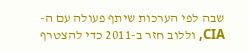שבה לפי הערכות שיתף פעולה עם ה-CIA, וללוב חזר ב-2011 כדי להצטרף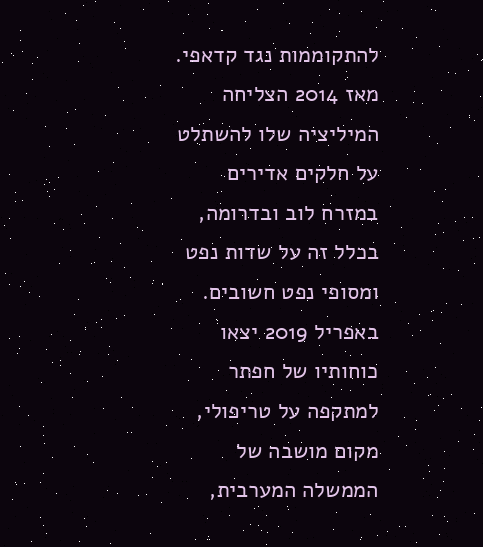להתקוממות נגד קדאפי. מאז 2014 הצליחה המיליציה שלו להשתלט על חלקים אדירים במזרח לוב ובדרומה, בכלל זה על שדות נפט ומסופי נפט חשובים. באפריל 2019 יצאו כוחותיו של חפתר למתקפה על טריפולי, מקום מושבה של הממשלה המערבית,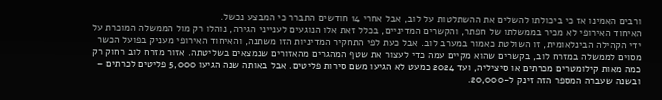ורבים האמינו אז כי ביכולתו להשלים את ההשתלטות על לוב, אבל אחרי 14 חודשים התברר כי המבצע נכשל.
האיחוד האירופי לא מכיר בממשלתו של חפתר, והקשרים המדיניים, בכלל זאת אלו הנוגעים לענייני הגירה, נוהלו רק מול הממשלה המוכרת על ידי הקהילה הבינלאומית, זו השולטת כאמור במערב לוב. אבל כעת לפי התחקיר המדיניות הזו משתנה, והאיחוד האירופי מעניק בפועל הכשר מסוים לממשלה במזרח לוב, בקשרים שהוא מקיים עמה כדי לעצור את שטף המהגרים מהאזורים שנמצאים בשליטתה. אזור מזרח לוב רחוק רק כמה מאות קילומטרים מכרתים או סיציליה, ועד 2024 כמעט לא הגיעו משם סירות פליטים. אבל באותה שנה הגיעו 5,000 פליטים לכרתים – ובשנה שעברה המספר הזה זינק ל-20,000.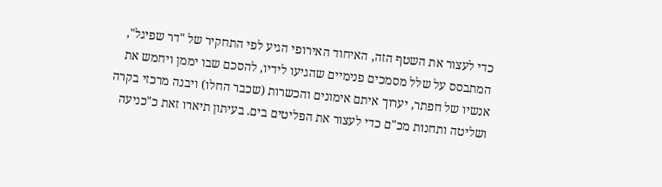כדי לעצור את השטף הזה, האיחוד האירופי הגיע לפי התחקיר של "דר שפיגל", המתבסס על שלל מסמכים פנימיים שהגיעו לידיו, להסכם שבו יממן ויחמש את אנשיו של חפתר, יערוך איתם אימונים והכשרות (שכבר החלו) ויבנה מרכזי בקרה ושליטה ותחנות מכ"ם כדי לעצור את הפליטים בים. בעיתון תיארו זאת כ"כניעה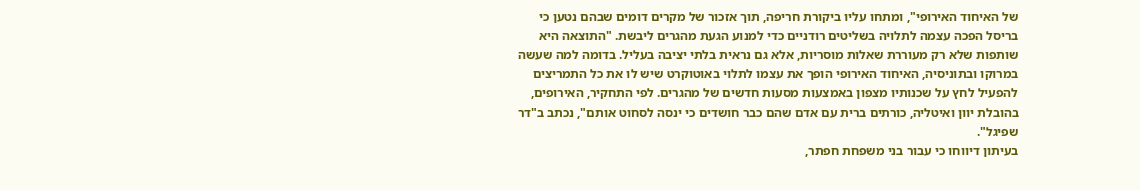של האיחוד האירופי", ומתחו עליו ביקורת חריפה, תוך אזכור של מקרים דומים שבהם נטען כי בריסל הפכה עצמה לתלויה בשליטים רודניים כדי למנוע הגעת מהגרים ליבשת. "התוצאה היא שותפות שלא רק מעוררת שאלות מוסריות, אלא גם נראית בלתי יציבה בעליל. בדומה למה שעשה במרוקו ובתוניסיה, האיחוד האירופי הופך את עצמו לתלוי באוטוקרט שיש לו את כל התמריצים להפעיל לחץ על שכנותיו מצפון באמצעות מסעות חדשים של מהגרים. לפי התחקיר, האירופים, בהובלת יוון ואיטליה, כורתים ברית עם אדם שהם כבר חושדים כי ינסה לסחוט אותם", נכתב ב"דר שפיגל".
בעיתון דיווחו כי עבור בני משפחת חפתר,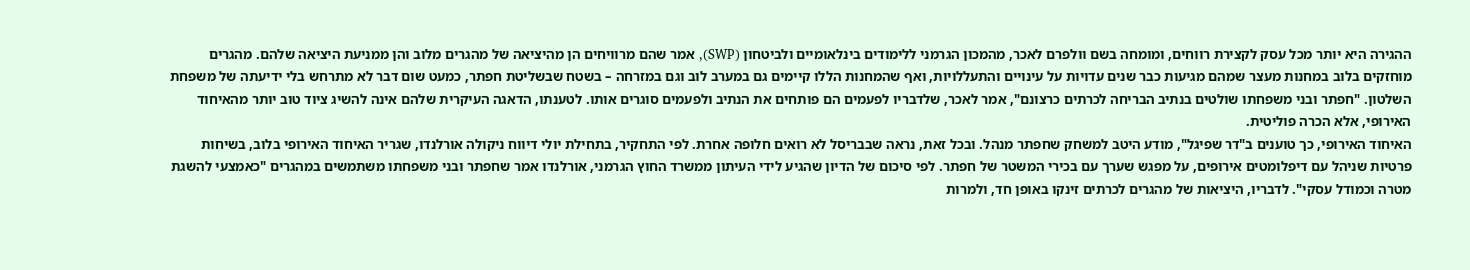ההגירה היא יותר מכל עסק לקצירת רווחים, ומומחה בשם וולפרם לאכר, מהמכון הגרמני ללימודים בינלאומיים ולביטחון (SWP), אמר שהם מרוויחים הן מהיציאה של מהגרים מלוב והן ממניעת היציאה שלהם. מהגרים מוחזקים בלוב במחנות מעצר שמהם מגיעות כבר שנים עדויות על עינויים והתעללויות, ואף שהמחנות הללו קיימים גם במערב לוב וגם במזרחה – בשטח שבשליטת חפתר, כמעט שום דבר לא מתרחש בלי ידיעתה של משפחת השלטון. "חפתר ובני משפחתו שולטים בנתיב הבריחה לכרתים כרצונם", אמר לאכר, שלדבריו לפעמים הם פותחים את הנתיב ולפעמים סוגרים אותו. לטענתו, הדאגה העיקרית שלהם אינה להשיג ציוד טוב יותר מהאיחוד האירופי, אלא הכרה פוליטית.
האיחוד האירופי, כך טוענים ב"דר שפיגל", מודע היטב למשחק שחפתר מנהל. ובכל זאת, נראה שבבריסל לא רואים חלופה אחרת. לפי התחקיר, בתחילת יולי דיווח ניקולה אורלנדו, שגריר האיחוד האירופי בלוב, בשיחות פרטיות שניהל עם דיפלומטים אירופים, על מפגש שערך עם בכירי המשטר של חפתר. לפי סיכום של הדיון שהגיע לידי העיתון ממשרד החוץ הגרמני, אורלנדו אמר שחפתר ובני משפחתו משתמשים במהגרים "כאמצעי להשגת מטרה וכמודל עסקי". לדבריו, היציאות של מהגרים לכרתים זינקו באופן חד, ולמרות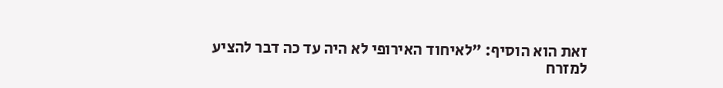זאת הוא הוסיף: "לאיחוד האירופי לא היה עד כה דבר להציע למזרח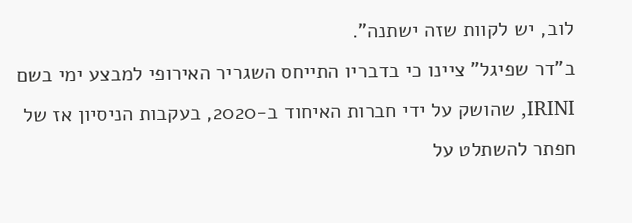לוב, יש לקוות שזה ישתנה".
ב"דר שפיגל" ציינו כי בדבריו התייחס השגריר האירופי למבצע ימי בשם IRINI, שהושק על ידי חברות האיחוד ב-2020, בעקבות הניסיון אז של חפתר להשתלט על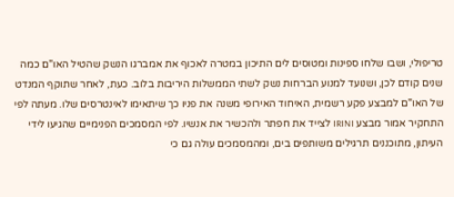טריפולי, ושבו שלחו ספינות ומטוסים לים התיכון במטרה לאכוף את אמברגו הנשק שהטיל האו"ם כמה שנים קודם לכן, ושנועד למנוע הברחות נשק לשתי הממשלות היריבות בלוב. כעת, לאחר שתוקף המנדט של האו"ם למבצע פקע רשמית, האיחוד האירופי משנה את פניו כך שיתאימו לאינטרסים שלו. מעתה לפי התחקיר אמור מבצע IRINI לצייד את חפתר ולהכשיר את אנשיו. לפי המסמכים הפנימיים שהגיעו לידי העיתון, מתוכננים תרגילים משותפים בים, ומהמסמכים עולה גם כי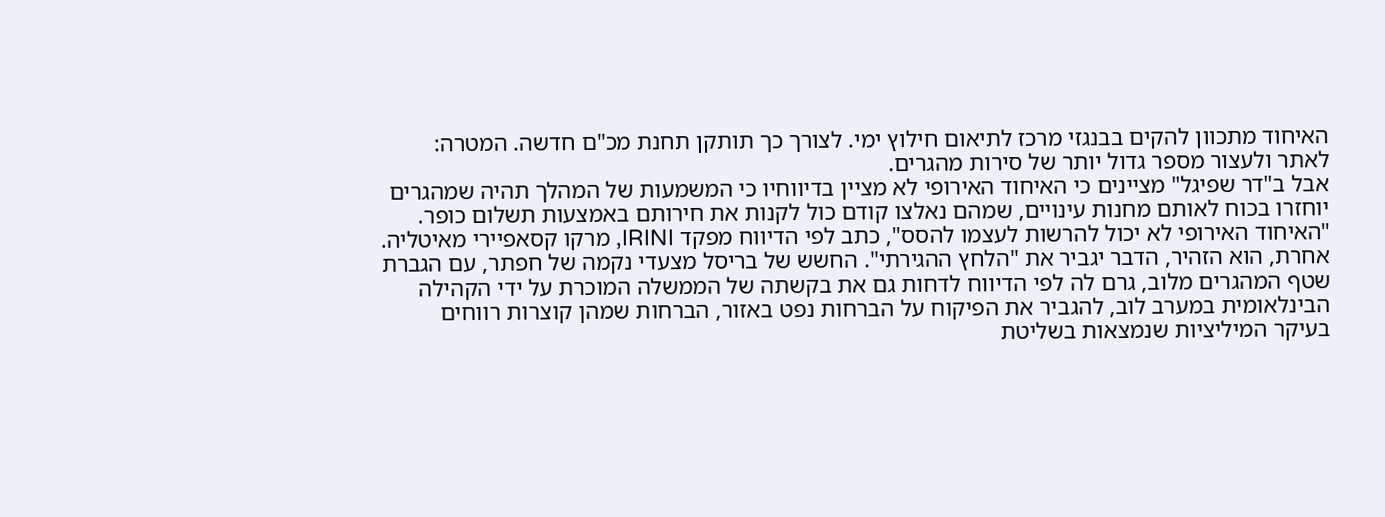האיחוד מתכוון להקים בבנגזי מרכז לתיאום חילוץ ימי. לצורך כך תותקן תחנת מכ"ם חדשה. המטרה: לאתר ולעצור מספר גדול יותר של סירות מהגרים.
אבל ב"דר שפיגל" מציינים כי האיחוד האירופי לא מציין בדיווחיו כי המשמעות של המהלך תהיה שמהגרים יוחזרו בכוח לאותם מחנות עינויים, שמהם נאלצו קודם כול לקנות את חירותם באמצעות תשלום כופר. "האיחוד האירופי לא יכול להרשות לעצמו להסס", כתב לפי הדיווח מפקד IRINI, מרקו קסאפיירי מאיטליה. אחרת, הוא הזהיר, הדבר יגביר את "הלחץ ההגירתי". החשש של בריסל מצעדי נקמה של חפתר, עם הגברת שטף המהגרים מלוב, גרם לה לפי הדיווח לדחות גם את בקשתה של הממשלה המוכרת על ידי הקהילה הבינלאומית במערב לוב, להגביר את הפיקוח על הברחות נפט באזור, הברחות שמהן קוצרות רווחים בעיקר המיליציות שנמצאות בשליטת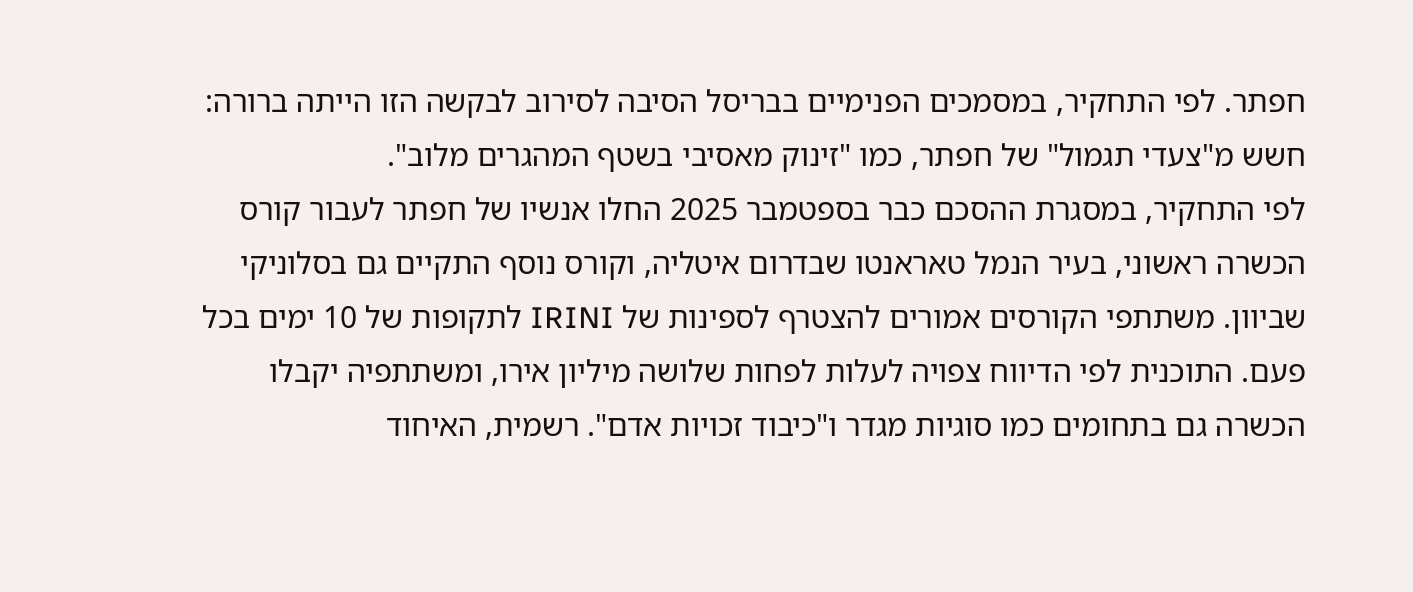חפתר. לפי התחקיר, במסמכים הפנימיים בבריסל הסיבה לסירוב לבקשה הזו הייתה ברורה: חשש מ"צעדי תגמול" של חפתר, כמו "זינוק מאסיבי בשטף המהגרים מלוב".
לפי התחקיר, במסגרת ההסכם כבר בספטמבר 2025 החלו אנשיו של חפתר לעבור קורס הכשרה ראשוני, בעיר הנמל טאראנטו שבדרום איטליה, וקורס נוסף התקיים גם בסלוניקי שביוון. משתתפי הקורסים אמורים להצטרף לספינות של IRINI לתקופות של 10 ימים בכל פעם. התוכנית לפי הדיווח צפויה לעלות לפחות שלושה מיליון אירו, ומשתתפיה יקבלו הכשרה גם בתחומים כמו סוגיות מגדר ו"כיבוד זכויות אדם". רשמית, האיחוד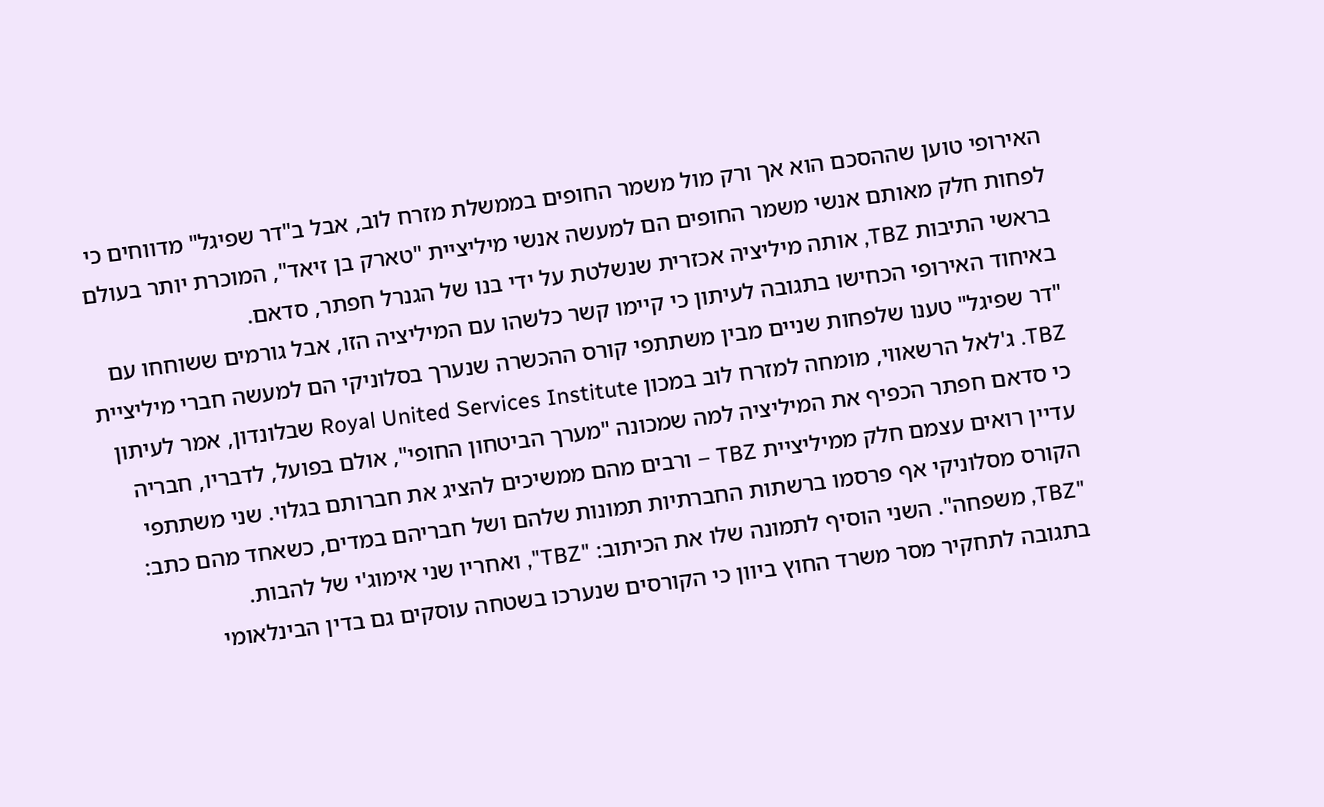האירופי טוען שההסכם הוא אך ורק מול משמר החופים בממשלת מזרח לוב, אבל ב"דר שפיגל" מדווחים כי לפחות חלק מאותם אנשי משמר החופים הם למעשה אנשי מיליציית "טארק בן זיאד", המוכרת יותר בעולם בראשי התיבות TBZ, אותה מיליציה אכזרית שנשלטת על ידי בנו של הגנרל חפתר, סדאם.
באיחוד האירופי הכחישו בתגובה לעיתון כי קיימו קשר כלשהו עם המיליציה הזו, אבל גורמים ששוחחו עם "דר שפיגל" טענו שלפחות שניים מבין משתתפי קורס ההכשרה שנערך בסלוניקי הם למעשה חברי מיליציית TBZ. ג'לאל הרשאווי, מומחה למזרח לוב במכון Royal United Services Institute שבלונדון, אמר לעיתון כי סדאם חפתר הכפיף את המיליציה למה שמכונה "מערך הביטחון החופי", אולם בפועל, לדבריו, חבריה עדיין רואים עצמם חלק ממיליציית TBZ – ורבים מהם ממשיכים להציג את חברותם בגלוי. שני משתתפי הקורס מסלוניקי אף פרסמו ברשתות החברתיות תמונות שלהם ושל חבריהם במדים, כשאחד מהם כתב: "TBZ, משפחה". השני הוסיף לתמונה שלו את הכיתוב: "TBZ", ואחריו שני אימוג'י של להבות.
בתגובה לתחקיר מסר משרד החוץ ביוון כי הקורסים שנערכו בשטחה עוסקים גם בדין הבינלאומי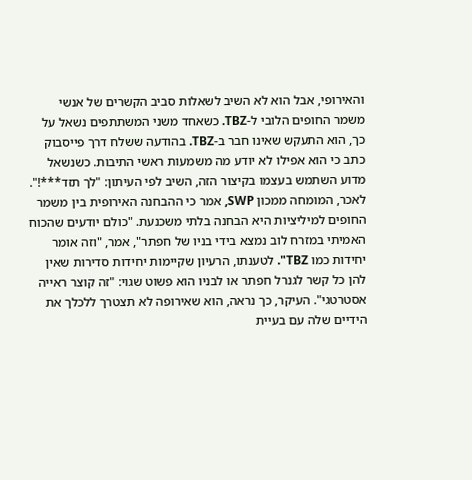והאירופי, אבל הוא לא השיב לשאלות סביב הקשרים של אנשי משמר החופים הלובי ל-TBZ. כשאחד משני המשתתפים נשאל על כך, הוא התעקש שאינו חבר ב-TBZ. בהודעה ששלח דרך פייסבוק כתב כי הוא אפילו לא יודע מה משמעות ראשי התיבות. כשנשאל מדוע השתמש בעצמו בקיצור הזה, השיב לפי העיתון: "לך תזד***!".
לאכר, המומחה ממכון SWP, אמר כי ההבחנה האירופית בין משמר החופים למיליציות היא הבחנה בלתי משכנעת. "כולם יודעים שהכוח האמיתי במזרח לוב נמצא בידי בניו של חפתר", אמר, "וזה אומר יחידות כמו TBZ". לטענתו, הרעיון שקיימות יחידות סדירות שאין להן כל קשר לגנרל חפתר או לבניו הוא פשוט שגוי: "זה קוצר ראייה אסטרטגי". העיקר, כך נראה, הוא שאירופה לא תצטרך ללכלך את הידיים שלה עם בעיית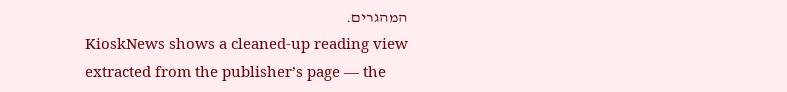המהגרים.
KioskNews shows a cleaned-up reading view extracted from the publisher’s page — the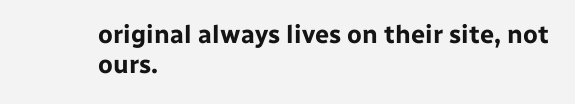original always lives on their site, not ours.